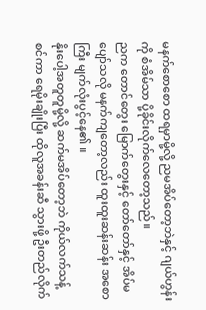မနက်စောစော ထရမှာမို့လို့ ညမအိပ်တော့ဘဲနှင့် ဂျယ်ဟွန်း ကို စံအိမ်သာ ပို့ခိုင်းလိုက်လေတော့သည်။
ညက တောင်တွေး မြောက်တွေးနှင့် တော်တော်နှင့် အိပ်မပျော်သလို မနက်ကျတော့လည်း ထူးထူးဆန်းဆန်း အစောကြီး မျက်လုံးပွင့်နေ၏ ။
နိုးပေါ့အတူတူမို့လို့ ဆက်မအိပ်တော့ဘဲ ကိုယ်လက်သန့်စင်ကာ ရေမိုးချိုးပြီး ထိုလူအခန်းဆီ သွားဖို့ ဦးတည်လိုက်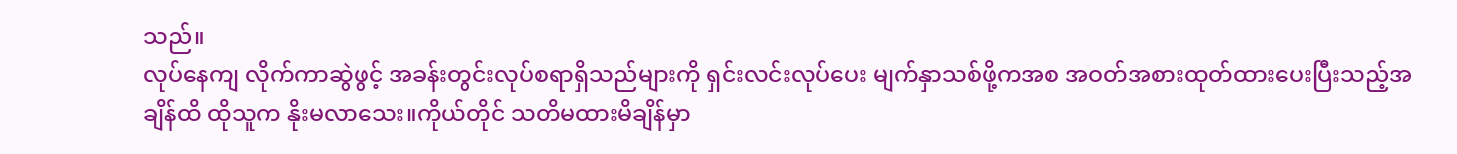သည်။
လုပ်နေကျ လိုက်ကာဆွဲဖွင့် အခန်းတွင်းလုပ်စရာရှိသည်များကို ရှင်းလင်းလုပ်ပေး မျက်နှာသစ်ဖို့ကအစ အဝတ်အစားထုတ်ထားပေးပြီးသည့်အချိန်ထိ ထိုသူက နိုးမလာသေး။ကိုယ်တိုင် သတိမထားမိချိန်မှာ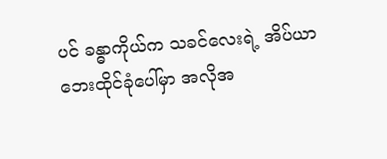ပင် ခန္ဓာကိုယ်က သခင်လေးရဲ့ အိပ်ယာဘေးထိုင်ခုံပေါ်မှာ အလိုအ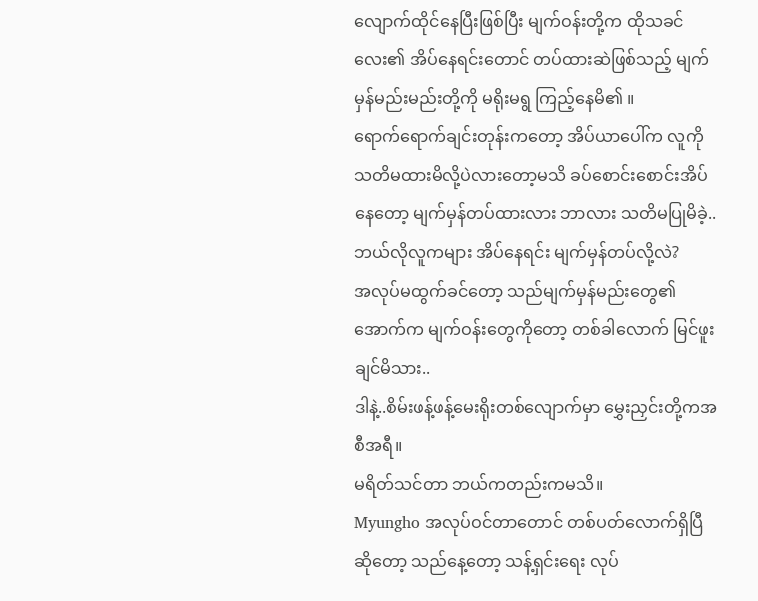လျောက်ထိုင်နေပြီးဖြစ်ပြီး မျက်ဝန်းတို့က ထိုသခင်လေး၏ အိပ်နေရင်းတောင် တပ်ထားဆဲဖြစ်သည့် မျက်မှန်မည်းမည်းတို့ကို မရိုးမရွ ကြည့်နေမိ၏ ။
ရောက်ရောက်ချင်းတုန်းကတော့ အိပ်ယာပေါ်က လူကို သတိမထားမိလို့ပဲလားတော့မသိ ခပ်စောင်းစောင်းအိပ်နေတော့ မျက်မှန်တပ်ထားလား ဘာလား သတိမပြုမိခဲ့..
ဘယ်လိုလူကများ အိပ်နေရင်း မျက်မှန်တပ်လို့လဲ?
အလုပ်မထွက်ခင်တော့ သည်မျက်မှန်မည်းတွေ၏ အောက်က မျက်ဝန်းတွေကိုတော့ တစ်ခါလောက် မြင်ဖူးချင်မိသား..
ဒါနဲ့..စိမ်းဖန့်ဖန့်မေးရိုးတစ်လျောက်မှာ မွှေးညှင်းတို့ကအစီအရီ။
မရိတ်သင်တာ ဘယ်ကတည်းကမသိ။
Myungho အလုပ်ဝင်တာတောင် တစ်ပတ်လောက်ရှိပြီဆိုတော့ သည်နေ့တော့ သန့်ရှင်းရေး လုပ်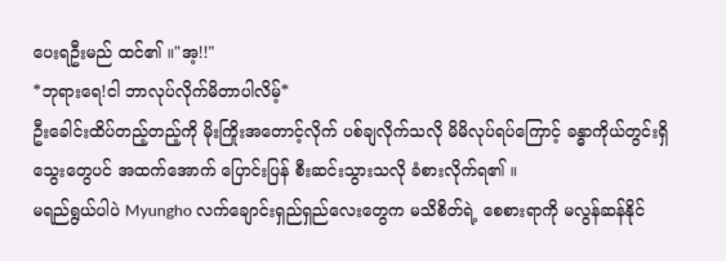ပေးရဦးမည် ထင်၏ ။"အ့!!"
*ဘုရားရေ!ငါ ဘာလုပ်လိုက်မိတာပါလိမ့်*
ဦးခေါင်းထိပ်တည့်တည့်ကို မိုးကြိုးအတောင့်လိုက် ပစ်ချလိုက်သလို မိမိလုပ်ရပ်ကြောင့် ခန္ဓာကိုယ်တွင်းရှိ သွေးတွေပင် အထက်အောက် ပြောင်းပြန် စီးဆင်းသွားသလို ခံစားလိုက်ရ၏ ။
မရည်ရွယ်ပါပဲ Myungho လက်ချောင်းရှည်ရှည်လေးတွေက မသိစိတ်ရဲ့ စေစားရာကို မလွန်ဆန်နိုင်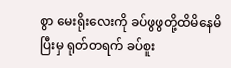စွာ မေးရိုးလေးကို ခပ်ဖွဖွတို့ထိမိနေမိပြီးမှ ရုတ်တရက် ခပ်စူး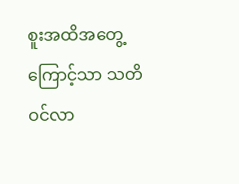စူးအထိအတွေ့ကြောင့်သာ သတိဝင်လာ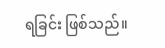ရခြင်း ဖြစ်သည်။